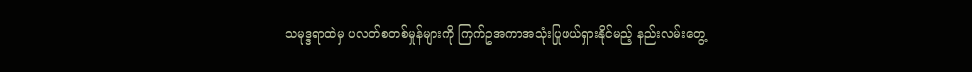သမုဒ္ဒရာထဲမှ ပလတ်စတစ်မှုန်များကို ကြက်ဥအကာအသုံးပြုဖယ်ရှားနိုင်မည့် နည်းလမ်းတွေ့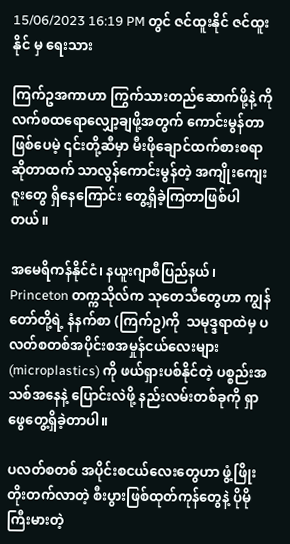15/06/2023 16:19 PM တွင် ဇင်ထူးနိုင် ဇင်ထူးနိုင် မှ ရေးသား

ကြက်ဥအကာဟာ ကြွက်သားတည်ဆောက်ဖို့နဲ့ ကိုလက်စထရောလျှော့ချဖို့အတွက် ကောင်းမွန်တာဖြစ်ပေမဲ့ ၎င်းတို့ဆီမှာ မီးဖိုချောင်ထက်စားစရာဆိုတာထက် သာလွန်ကောင်းမွန်တဲ့ အကျိုးကျေးဇူးတွေ ရှိနေကြောင်း တွေ့ရှိခဲ့ကြတာဖြစ်ပါတယ်။

အမေရိကန်နိုင်ငံ၊ နယူးဂျာစီပြည်နယ်၊ Princeton တက္ကသိုလ်က သုတေသီတွေဟာ ကျွန်တော်တို့ရဲ့ နံနက်စာ (ကြက်ဥ)ကို  သမုဒ္ဒရာထဲမှ ပလတ်စတစ်အပိုင်းစအမှုန်ငယ်လေးများ (microplastics) ကို ဖယ်ရှားပစ်နိုင်တဲ့ ပစ္စည်းအသစ်အနေနဲ့ ပြောင်းလဲဖို့ နည်းလမ်းတစ်ခုကို ရှာဖွေတွေ့ရှိခဲ့တာပါ။

ပလတ်စတစ် အပိုင်းစငယ်လေးတွေဟာ ဖွံ့ဖြိုးတိုးတက်လာတဲ့ စီးပွားဖြစ်ထုတ်ကုန်တွေနဲ့ ပိုမိုကြီးမားတဲ့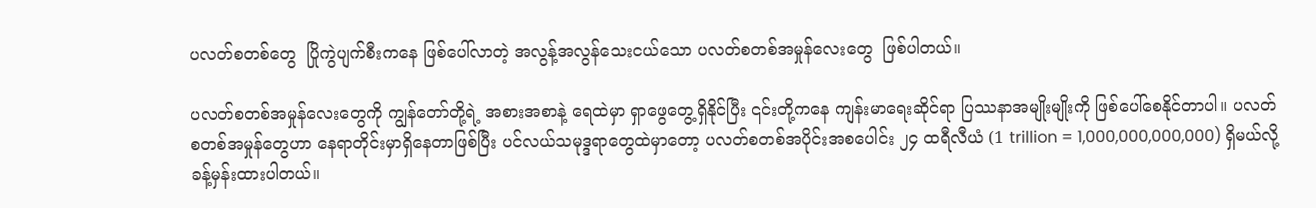ပလတ်စတစ်တွေ  ပြိုကွဲပျက်စီးကနေ ဖြစ်ပေါ်လာတဲ့ အလွန့်အလွန်သေးငယ်သော ပလတ်စတစ်အမှုန်လေးတွေ  ဖြစ်ပါတယ်။

ပလတ်စတစ်အမှုန်လေးတွေကို ကျွန်တော်တို့ရဲ့ အစားအစာနဲ့ ရေထဲမှာ ရှာဖွေတွေ့ရှိနိုင်ပြီး ၎င်းတို့ကနေ ကျန်းမာရေးဆိုင်ရာ ပြဿနာအမျိုးမျိုးကို ဖြစ်ပေါ်စေနိုင်တာပါ။ ပလတ်စတစ်အမှုန်တွေဟာ နေရာတိုင်းမှာရှိနေတာဖြစ်ပြီး ပင်လယ်သမုဒ္ဒရာတွေထဲမှာတော့ ပလတ်စတစ်အပိုင်းအစပေါင်း ၂၄ ထရီလီယံ (1 trillion = 1,000,000,000,000) ရှိမယ်လို့ ခန့်မှန်းထားပါတယ်။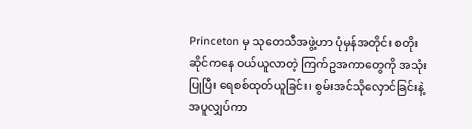Princeton မှ သုတေသီအဖွဲ့ဟာ ပုံမှန်အတိုင်း စတိုးဆိုင်ကနေ ဝယ်ယူလာတဲ့ ကြက်ဥအကာတွေကို အသုံးပြုပြီး ရေစစ်ထုတ်ယူခြင်း၊ စွမ်းအင်သိုလှောင်ခြင်းနဲ့ အပူလျှပ်ကာ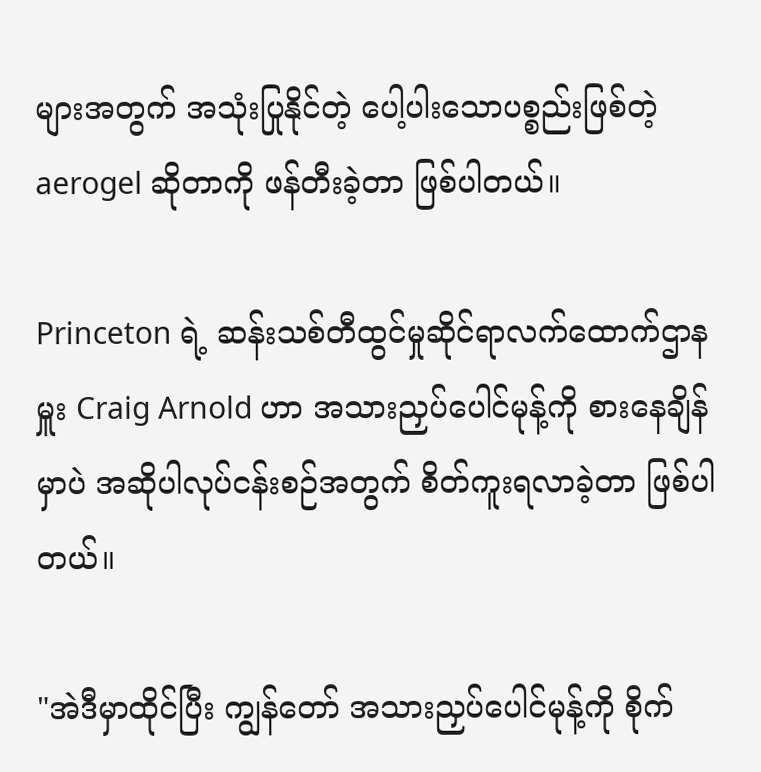များအတွက် အသုံးပြုနိုင်တဲ့ ပေါ့ပါးသောပစ္စည်းဖြစ်တဲ့ aerogel ဆိုတာကို ဖန်တီးခဲ့တာ ဖြစ်ပါတယ်။

Princeton ရဲ့ ဆန်းသစ်တီထွင်မှုဆိုင်ရာလက်ထောက်ဌာနမှူး Craig Arnold ဟာ အသားညှပ်ပေါင်မုန့်ကို စားနေချိန်မှာပဲ အဆိုပါလုပ်ငန်းစဉ်အတွက် စိတ်ကူးရလာခဲ့တာ ဖြစ်ပါတယ်။

"အဲဒီမှာထိုင်ပြီး ကျွန်တော် အသားညှပ်ပေါင်မုန့်ကို စိုက်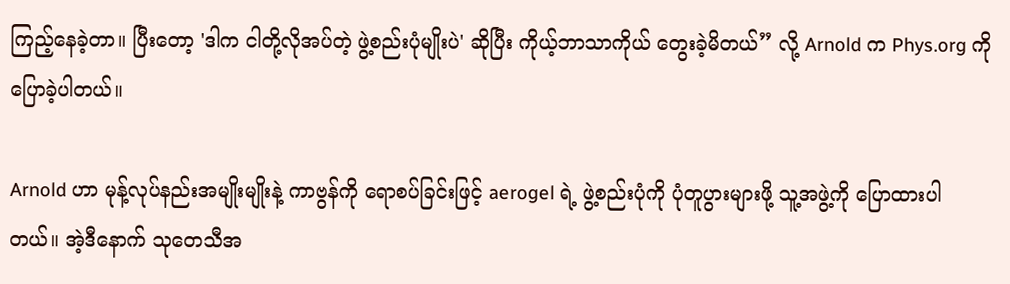ကြည့်နေခဲ့တာ။ ပြီးတော့ 'ဒါက ငါတို့လိုအပ်တဲ့ ဖွဲ့စည်းပုံမျိုးပဲ' ဆိုပြီး ကိုယ့်ဘာသာကိုယ် တွေးခဲ့မိတယ်” လို့ Arnold က Phys.org ကို ပြောခဲ့ပါတယ်။

Arnold ဟာ မုန့်လုပ်နည်းအမျိုးမျိုးနဲ့ ကာဗွန်ကို ရောစပ်ခြင်းဖြင့် aerogel ရဲ့ ဖွဲ့စည်းပုံကို ပုံတူပွားများဖို့ သူ့အဖွဲ့ကို ပြောထားပါတယ်။ အဲ့ဒီနောက် သုတေသီအ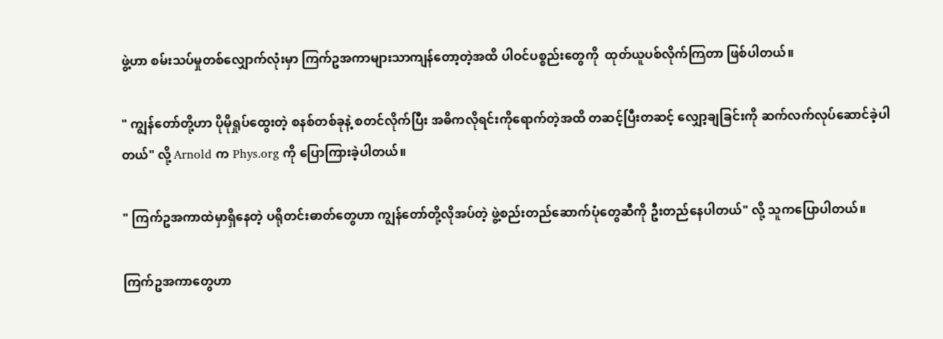ဖွဲ့ဟာ စမ်းသပ်မှုတစ်လျှောက်လုံးမှာ ကြက်ဥအကာများသာကျန်တော့တဲ့အထိ ပါဝင်ပစ္စည်းတွေကို  ထုတ်ယူပစ်လိုက်ကြတာ ဖြစ်ပါတယ်။

" ကျွန်တော်တို့ဟာ ပိုမိုရှုပ်ထွေးတဲ့ စနစ်တစ်ခုနဲ့ စတင်လိုက်ပြီး အဓိကလိုရင်းကိုရောက်တဲ့အထိ တဆင့်ပြီးတဆင့် လျှော့ချခြင်းကို ဆက်လက်လုပ်ဆောင်ခဲ့ပါတယ်" လို့ Arnold က Phys.org ကို ပြောကြားခဲ့ပါတယ်။

" ကြက်ဥအကာထဲမှာရှိနေတဲ့ ပရိုတင်းဓာတ်တွေဟာ ကျွန်တော်တို့လိုအပ်တဲ့ ဖွဲ့စည်းတည်ဆောက်ပုံတွေဆီကို ဦးတည်နေပါတယ်" လို့ သူကပြောပါတယ်။

ကြက်ဥအကာတွေဟာ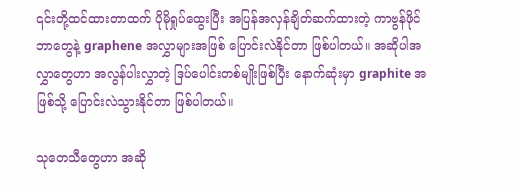၎င်းတို့ထင်ထားတာထက် ပိုမိုရှုပ်ထွေးပြီး အပြန်အလှန်ချိတ်ဆက်ထားတဲ့ ကာဗွန်ဖိုင်ဘာတွေနဲ့ graphene အလွှာများအဖြစ် ပြောင်းလဲနိုင်တာ ဖြစ်ပါတယ်။ အဆိုပါအလွှာတွေဟာ အလွန်ပါးလွှာတဲ့ ဒြပ်ပေါင်းတစ်မျိုးဖြစ်ပြီး နောက်ဆုံးမှာ graphite အဖြစ်သို့ ပြောင်းလဲသွားနိုင်တာ ဖြစ်ပါတယ်။

သုတေသီတွေဟာ အဆို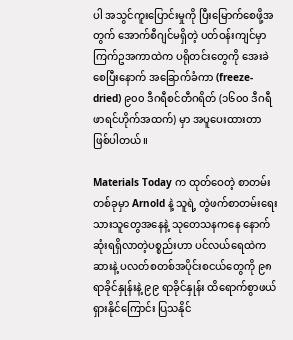ပါ အသွင်ကူးပြောင်းမှုကို ပြီးမြောက်စေဖို့အတွက် အောက်စီဂျင်မရှိတဲ့ ပတ်ဝန်းကျင်မှာ ကြက်ဥအကာထဲက ပရိုတင်းတွေကို အေးခဲစေပြီးနောက် အခြောက်ခံကာ (freeze-dried) ၉၀၀ ဒီဂရီစင်တီဂရိတ် (၁၆၀၀ ဒီဂရီဖာရင်ဟိုက်အထက်) မှာ အပူပေးထားတာ ဖြစ်ပါတယ်။

Materials Today က ထုတ်ဝေတဲ့ စာတမ်းတစ်ခုမှာ Arnold နဲ့ သူရဲ့ တွဲဖက်စာတမ်းရေးသားသူတွေအနေနဲ့ သုတေသနကနေ နောက်ဆုံးရရှိလာတဲ့ပစ္စည်းဟာ ပင်လယ်ရေထဲက ဆားနဲ့ ပလတ်စတစ်အပိုင်းစငယ်တွေကို ၉၈ ရာခိုင်နှုန်းနဲ့ ၉၉ ရာခိုင်နှုန်း ထိရောက်စွာဖယ်ရှားနိုင်ကြောင်း ပြသနိုင်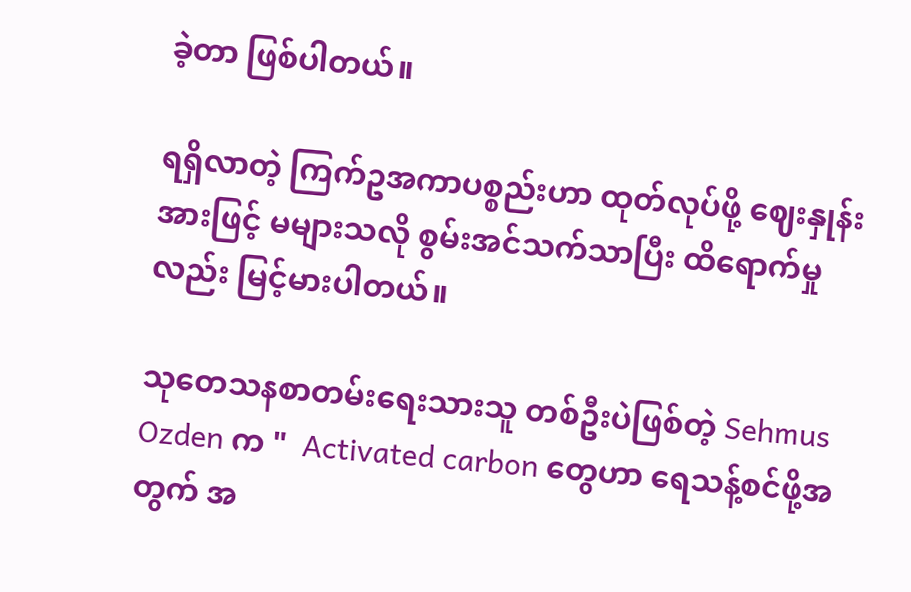ခဲ့တာ ဖြစ်ပါတယ်။

ရရှိလာတဲ့ ကြက်ဥအကာပစ္စည်းဟာ ထုတ်လုပ်ဖို့ ဈေးနှုန်းအားဖြင့် မများသလို စွမ်းအင်သက်သာပြီး ထိရောက်မှုလည်း မြင့်မားပါတယ်။

သုတေသနစာတမ်းရေးသားသူ တစ်ဦးပဲဖြစ်တဲ့ Sehmus Ozden က "  Activated carbon တွေဟာ ရေသန့်စင်ဖို့အတွက် အ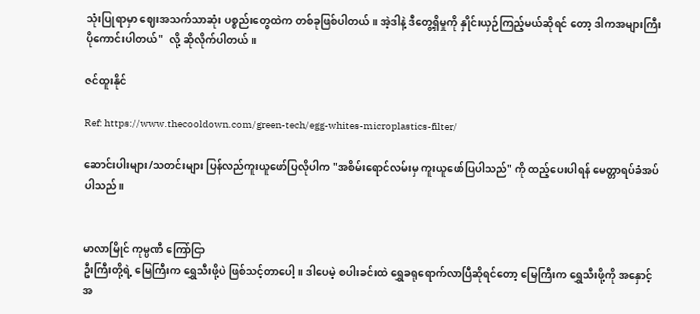သုံးပြုရာမှာ ဈေးအသက်သာဆုံး ပစ္စည်းတွေထဲက တစ်ခုဖြစ်ပါတယ်။ အဲ့ဒါနဲ့ ဒီတွေ့ရှိမှုကို နှိုင်းယှဉ်ကြည့်မယ်ဆိုရင် တော့ ဒါကအများကြီးပိုကောင်းပါတယ်"  လို့ ဆိုလိုက်ပါတယ်။

ဇင်ထူးနိုင်

Ref: https://www.thecooldown.com/green-tech/egg-whites-microplastics-filter/

ဆောင်းပါးများ/သတင်းများ ပြန်လည်ကူးယူဖော်ပြလိုပါက "အစိမ်းရောင်လမ်းမှ ကူးယူဖော်ပြပါသည်" ကို ထည့်ပေးပါရန် မေတ္တာရပ်ခံအပ်ပါသည်။


မာလာမြိုင် ကုမ္ပဏီ ကြော်ငြာ
ဦးကြီးတို့ရဲ့ မြေကြီးက ရွှေသီးဖို့ပဲ ဖြစ်သင့်တာပေါ့။ ဒါပေမဲ့ စပါးခင်းထဲ ရွှေခရုရောက်လာပြီဆိုရင်တော့ မြေကြီးက ရွှေသီးဖို့ကို အနှောင့်အ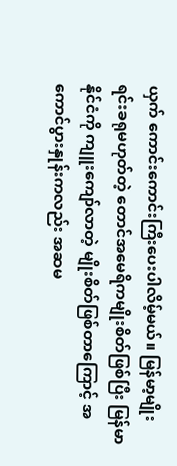ယှက် ကောင်းကောင်းကြီးပေးပါလိမ့်မယ်။ မြန်မာ့မျိုးရင်းခရုမဟုတ်တဲ့ တောင်အမေရိကမျိုးစိတ်ဖြစ်ပြီး မြန်မာနိုင်ငံကို ကျူးကျော်လာတဲ့ မျိုးစိတ်ဖြစ်တာကြောင့် အကောင်ပွားနှုန်းကလည်း အဆမ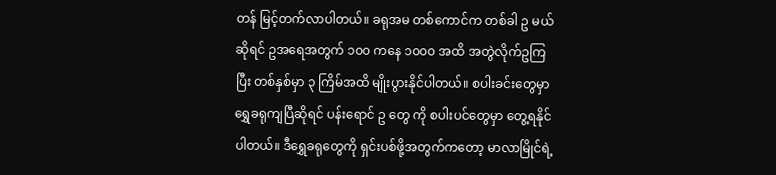တန် မြင့်တက်လာပါတယ်။ ခရုအမ တစ်ကောင်က တစ်ခါ ဥ မယ်ဆိုရင် ဥအရေအတွက် ၁၀၀ ကနေ ၁၀၀၀ အထိ အတွဲလိုက်ဥကြပြီး တစ်နှစ်မှာ ၃ ကြိမ်အထိ မျိုးပွားနိုင်ပါတယ်။ စပါးခင်းတွေမှာ ရွှေခရုကျပြီဆိုရင် ပန်းရောင် ဥ တွေ ကို စပါးပင်တွေမှာ တွေ့ရနိုင်ပါတယ်။ ဒီရွှေခရုတွေကို ရှင်းပစ်ဖို့အတွက်ကတော့ မာလာမြိုင်ရဲ့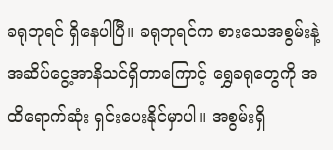ခရုဘုရင် ရှိနေပါပြီ။ ခရုဘုရင်က စားသေအစွမ်းနဲ့ အဆိပ်ငွေ့အာနိသင်ရှိတာကြောင့် ရွှေခရုတွေကို အထိရောက်ဆုံး ရှင်းပေးနိုင်မှာပါ။ အစွမ်းရှိ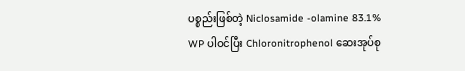ပစ္စည်းဖြစ်တဲ့ Niclosamide -olamine 83.1% WP ပါဝင်ပြီး Chloronitrophenol ဆေးအုပ်စု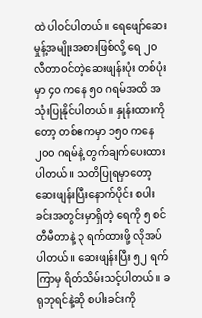ထဲ ပါဝင်ပါတယ်။ ရေဖျော်ဆေးမှုန့်အမျိုးအစားဖြစ်လို့ ရေ ၂၀ လီတာဝင်တဲ့ဆေးဖျန်းပုံး တစ်ပုံးမှာ ၄၀ ကနေ ၅၀ ဂရမ်အထိ အသုံးပြုနိုင်ပါတယ်။ နှုန်းထားကိုတော့ တစ်ဧကမှာ ၁၅၀ ကနေ ၂၀၀ ဂရမ်နဲ့ တွက်ချက်ပေးထားပါတယ်။ သတိပြုရမှာတော့ ဆေးဖျန်းပြီးနောက်ပိုင်း စပါးခင်းအတွင်းမှာရှိတဲ့ ရေကို ၅ စင်တီမီတာနဲ့ ၃ ရက်ထားဖို့ လိုအပ်ပါတယ်။ ဆေးဖျန်းပြီး ၅၂ ရက်ကြာမှ ရိတ်သိမ်းသင့်ပါတယ်။ ခရုဘုရင်နဲ့ဆို စပါးခင်းကို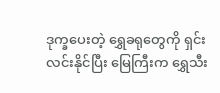ဒုက္ခပေးတဲ့ ရွှေခရုတွေကို ရှင်းလင်းနိုင်ပြီး မြေကြီးက ရွှေသီး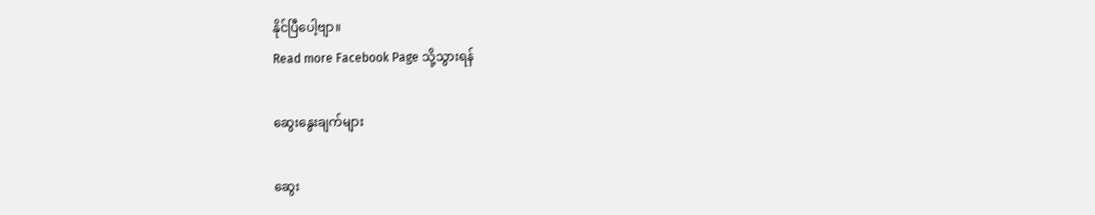နိုင်ပြီပေါ့ဗျာ။
Read more Facebook Page သို့သွားရန်

ဆွေးနွေးချက်များ

ဆွေး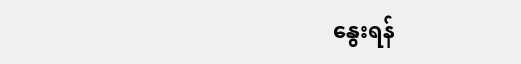နွေးရန်